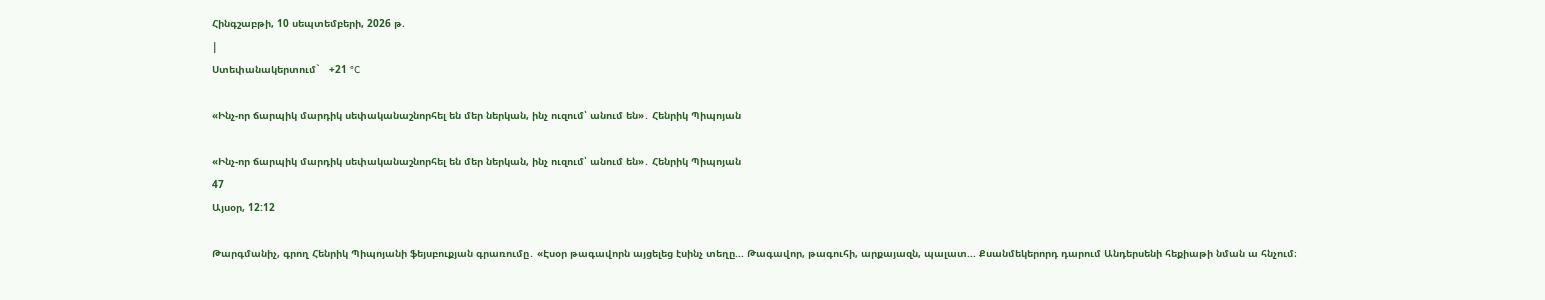Հինգշաբթի, 10 սեպտեմբերի, 2026 թ.
|
Ստեփանակերտում`   +21 °C

«Ինչ-որ ճարպիկ մարդիկ սեփականաշնորհել են մեր ներկան, ինչ ուզում՝ անում են»․ Հենրիկ Պիպոյան

«Ինչ-որ ճարպիկ մարդիկ սեփականաշնորհել են մեր ներկան, ինչ ուզում՝ անում են»․ Հենրիկ Պիպոյան
47
Այսօր, 12:12

Թարգմանիչ, գրող Հենրիկ Պիպոյանի ֆեյսբուքյան գրառումը․ «Էսօր թագավորն այցելեց էսինչ տեղը... Թագավոր, թագուհի, արքայազն, պալատ... Քսանմեկերորդ դարում Անդերսենի հեքիաթի նման ա հնչում։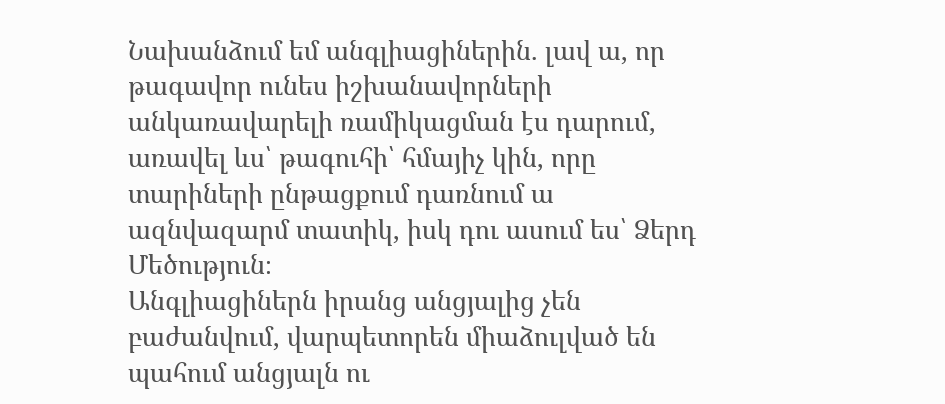Նախանձում եմ անգլիացիներին. լավ ա, որ թագավոր ունես իշխանավորների անկառավարելի ռամիկացման էս դարում, առավել ևս՝ թագուհի՝ հմայիչ կին, որը տարիների ընթացքում դառնում ա ազնվազարմ տատիկ, իսկ դու ասում ես՝ Ձերդ Մեծություն։
Անգլիացիներն իրանց անցյալից չեն բաժանվում, վարպետորեն միաձուլված են պահում անցյալն ու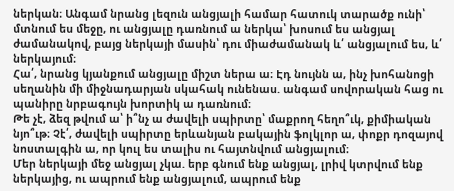ներկան։ Անգամ նրանց լեզուն անցյալի համար հատուկ տարածք ունի՝ մտնում ես մեջը, ու անցյալը դառնում ա ներկա՝ խոսում ես անցյալ ժամանակով, բայց ներկայի մասին՝ դու միաժամանակ և՛ անցյալում ես, և՛ ներկայում։
Հա՛, նրանց կյանքում անցյալը միշտ ներա ա։ Էդ նույնն ա, ինչ խոհանոցի սեղանին մի միջնադարյան սկահակ ունենաս. անգամ սովորական հաց ու պանիրը նրբագույն խորտիկ ա դառնում։
Թե չէ, ձեզ թվում ա՝ ի՞նչ ա ժավելի սպիրտը՝ մաքրող հեղո՞ւկ, քիմիական նյո՞ւթ։ Չէ՛, ժավելի սպիրտը երևանյան բակային ֆոլկլոր ա, փոքր դոզայով նոստալգին ա, որ կուլ ես տալիս ու հայտնվում անցյալում։
Մեր ներկայի մեջ անցյալ չկա. երբ գնում ենք անցյալ, լրիվ կտրվում ենք ներկայից, ու ապրում ենք անցյալում, ապրում ենք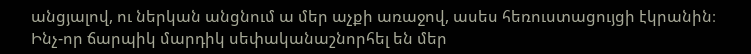անցյալով, ու ներկան անցնում ա մեր աչքի առաջով, ասես հեռուստացույցի էկրանին։
Ինչ-որ ճարպիկ մարդիկ սեփականաշնորհել են մեր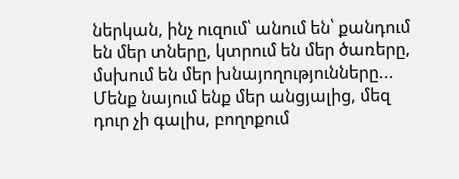ներկան, ինչ ուզում՝ անում են՝ քանդում են մեր տները, կտրում են մեր ծառերը, մսխում են մեր խնայողությունները... Մենք նայում ենք մեր անցյալից, մեզ դուր չի գալիս, բողոքում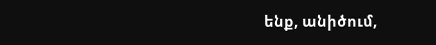ենք, անիծում,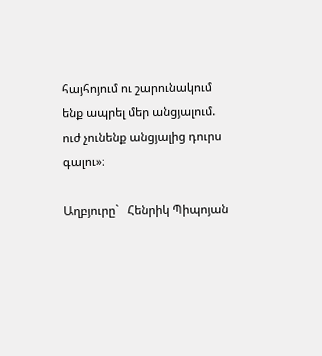հայհոյում ու շարունակում ենք ապրել մեր անցյալում. ուժ չունենք անցյալից դուրս գալու»։

Աղբյուրը`   Հենրիկ Պիպոյան